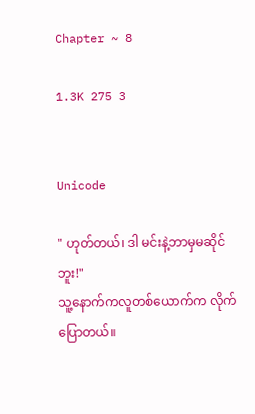Chapter ~ 8

1.3K 275 3


Unicode

" ဟုတ်တယ်၊ ဒါ မင်းနဲ့ဘာမှမဆိုင်ဘူး!"
သူ့နောက်ကလူတစ်ယောက်က လိုက်ပြောတယ်။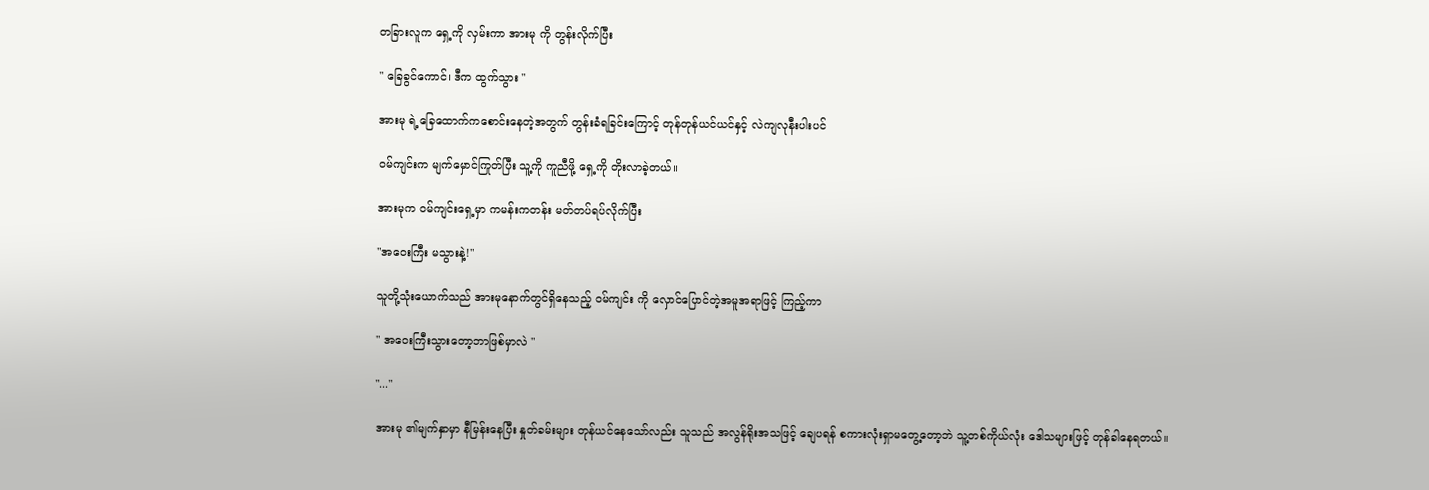တခြားလူက ရှေ့ကို လှမ်းကာ အားမု ကို တွန်းလိုက်ပြီး

" ခြေခွင်ကောင်၊ ဒီက ထွက်သွား "

အားမု ရဲ့ခြေထောက်ကစောင်းနေတဲ့အတွက် တွန်းခံရခြင်းကြောင့် တုန်တုန်ယင်ယင်နှင့် လဲကျလုနီးပါးပင်

ဝမ်ကျင်းက မျက်မှောင်ကြုတ်ပြီး သူ့ကို ကူညီဖို့ ရှေ့ကို တိုးလာခဲ့တယ်။

အားမုက ဝမ်ကျင်းရှေ့မှာ ကမန်းကတန်း မတ်တပ်ရပ်လိုက်ပြီး

"အဝေးကြီး မသွားနဲ့!"

သူတို့သုံးယောက်သည် အားမုနောက်တွင်ရှိနေသည့် ဝမ်ကျင်း ကို လှောင်ပြောင်တဲ့အမူအရာဖြင့် ကြည့်ကာ

" အဝေးကြီးသွားတော့ဘာဖြစ်မှာလဲ "

"..."

အားမု ၏မျက်နှာမှာ နီမြန်းနေပြီး နှုတ်ခမ်းများ တုန်ယင်နေသော်လည်း သူသည် အလွန်ရိုးအသဖြင့် ချေပရန် စကားလုံးရှာမတွေ့တော့ဘဲ သူ့တစ်ကိုယ်လုံး ဒေါသများဖြင့် တုန်ခါနေရတယ်။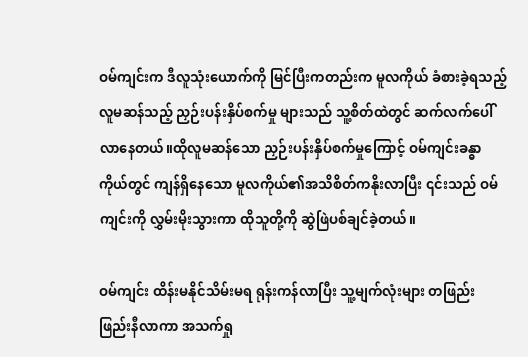ဝမ်ကျင်းက ဒီလူသုံးယောက်ကို မြင်ပြီးကတည်းက မူလကိုယ် ခံစားခဲ့ရသည့် လူမဆန်သည့် ညှဉ်းပန်းနှိပ်စက်မှု များသည် သူ့စိတ်ထဲတွင် ဆက်လက်ပေါ်လာနေတယ်။ထိုလူမဆန်သော ညှဉ်းပန်းနှိပ်စက်မှုကြောင့် ဝမ်ကျင်းခန္ဓာကိုယ်တွင် ကျန်ရှိနေသော မူလကိုယ်၏အသိစိတ်ကနိုးလာပြီး ၎င်းသည် ဝမ်ကျင်းကို လွှမ်းမိုးသွားကာ ထိုသူတို့ကို ဆွဲဖြဲပစ်ချင်ခဲ့တယ်။

ဝမ်ကျင်း ထိန်းမနိုင်သိမ်းမရ ရုန်းကန်လာပြီး သူ့မျက်လုံးများ တဖြည်းဖြည်းနီလာကာ အသက်ရှု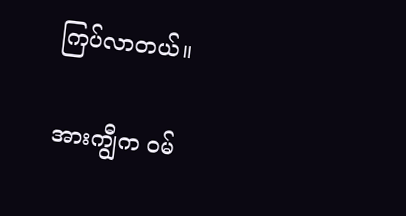ကြပ်လာတယ်။

အားကျွီက ဝမ်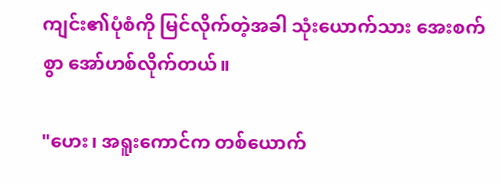ကျင်း၏ပုံစံကို မြင်လိုက်တဲ့အခါ သုံးယောက်သား အေးစက်စွာ အော်ဟစ်လိုက်တယ်။

"ဟေး၊ အရူးကောင်က တစ်ယောက်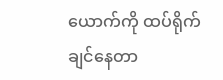ယောက်ကို ထပ်ရိုက်ချင်နေတာ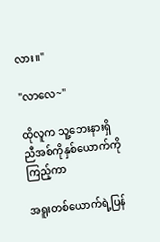လား။"

"လာလေ~"

ထိုလူက သူ့ဘေးနားရှိ ညီအစ်ကိုနှစ်ယောက်ကိုကြည့်ကာ

အရူးတစ်ယောက်ရဲ့ပြန်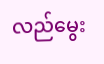လည်မွေး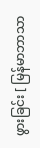ဖွားခြင်း [ မြန်မာဘာသာ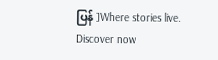ပြန် ]Where stories live. Discover now